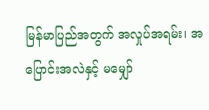မြန်မာပြည်အတွက် အလှုပ်အရမ်း၊ အပြောင်းအလဲနှင့် မမျှော်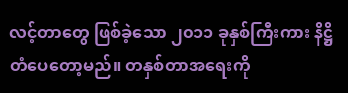လင့်တာတွေ ဖြစ်ခဲ့သော ၂၀၁၁ ခုနှစ်ကြီးကား နိဋ္ဌိတံပေတော့မည်။ တနှစ်တာအရေးကို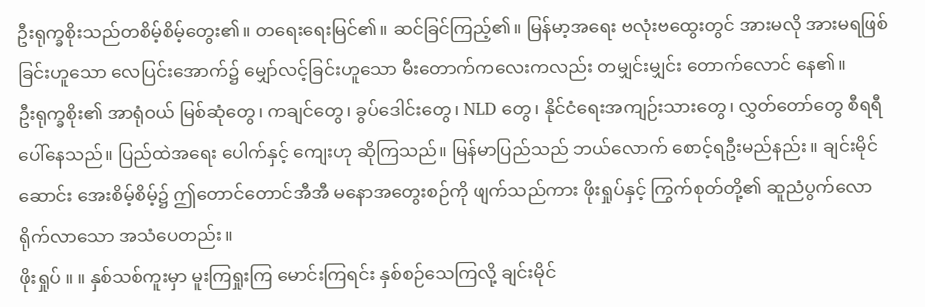ဦးရုက္ခစိုးသည်တစိမ့်စိမ့်တွေး၏။ တရေးရေးမြင်၏။ ဆင်ခြင်ကြည့်၏။ မြန်မာ့အရေး ဗလုံးဗထွေးတွင် အားမလို အားမရဖြစ်ခြင်းဟူသော လေပြင်းအောက်၌ မျှော်လင့်ခြင်းဟူသော မီးတောက်ကလေးကလည်း တမျှင်းမျှင်း တောက်လောင် နေ၏။
ဦးရုက္ခစိုး၏ အာရုံဝယ် မြစ်ဆုံတွေ၊ ကချင်တွေ၊ ခွပ်ဒေါင်းတွေ၊ NLD တွေ၊ နိုင်ငံရေးအကျဉ်းသားတွေ၊ လွှတ်တော်တွေ စီရရီပေါ်နေသည်။ ပြည်ထဲအရေး ပေါက်နှင့် ကျေးဟု ဆိုကြသည်။ မြန်မာပြည်သည် ဘယ်လောက် စောင့်ရဦးမည်နည်း။ ချင်းမိုင်ဆောင်း အေးစိမ့်စိမ့်၌ ဤတောင်တောင်အီအီ မနောအတွေးစဉ်ကို ဖျက်သည်ကား ဖိုးရှုပ်နှင့် ကြွက်စုတ်တို့၏ ဆူညံပွက်လောရိုက်လာသော အသံပေတည်း။
ဖိုးရှုပ် ။ ။ နှစ်သစ်ကူးမှာ မူးကြရှုးကြ မောင်းကြရင်း နှစ်စဉ်သေကြလို့ ချင်းမိုင်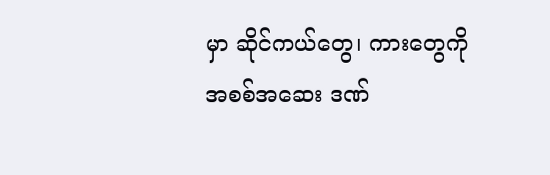မှာ ဆိုင်ကယ်တွေ၊ ကားတွေကို အစစ်အဆေး ဒဏ်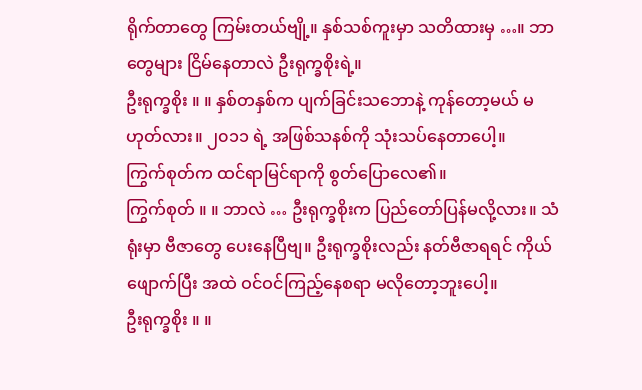ရိုက်တာတွေ ကြမ်းတယ်ဗျို့။ နှစ်သစ်ကူးမှာ သတိထားမှ …။ ဘာတွေများ ငြိမ်နေတာလဲ ဦးရုက္ခစိုးရဲ့။
ဦးရုက္ခစိုး ။ ။ နှစ်တနှစ်က ပျက်ခြင်းသဘောနဲ့ ကုန်တော့မယ် မဟုတ်လား။ ၂၀၁၁ ရဲ့ အဖြစ်သနစ်ကို သုံးသပ်နေတာပေါ့။
ကြွက်စုတ်က ထင်ရာမြင်ရာကို စွတ်ပြောလေ၏။
ကြွက်စုတ် ။ ။ ဘာလဲ … ဦးရုက္ခစိုးက ပြည်တော်ပြန်မလို့လား။ သံရုံးမှာ ဗီဇာတွေ ပေးနေပြီဗျ။ ဦးရုက္ခစိုးလည်း နတ်ဗီဇာရရင် ကိုယ်ဖျောက်ပြီး အထဲ ဝင်ဝင်ကြည့်နေစရာ မလိုတော့ဘူးပေါ့။
ဦးရုက္ခစိုး ။ ။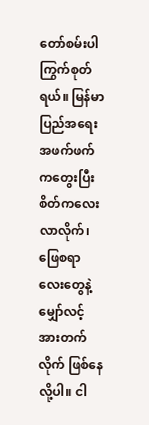တော်စမ်းပါ ကြွက်စုတ်ရယ်။ မြန်မာပြည်အရေး အဖက်ဖက်ကတွေးပြီး စိတ်ကလေးလာလိုက်၊ ဖြေစရာလေးတွေနဲ့ မျှော်လင့်အားတက်လိုက် ဖြစ်နေလို့ပါ။ ငါ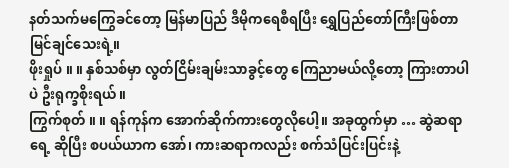နတ်သက်မကြွေခင်တော့ မြန်မာပြည် ဒီမိုကရေစီရပြီး ရွှေပြည်တော်ကြီးဖြစ်တာ မြင်ချင်သေးရဲ့။
ဖိုးရှုပ် ။ ။ နှစ်သစ်မှာ လွတ်ငြိမ်းချမ်းသာခွင့်တွေ ကြေညာမယ်လို့တော့ ကြားတာပါပဲ ဦးရုက္ခစိုးရယ်။
ကြွက်စုတ် ။ ။ ရန်ကုန်က အောက်ဆိုက်ကားတွေလိုပေါ့။ အခုထွက်မှာ … ဆွဲဆရာရေ့ ဆိုပြီး စပယ်ယာက အော်၊ ကားဆရာကလည်း စက်သံပြင်းပြင်းနဲ့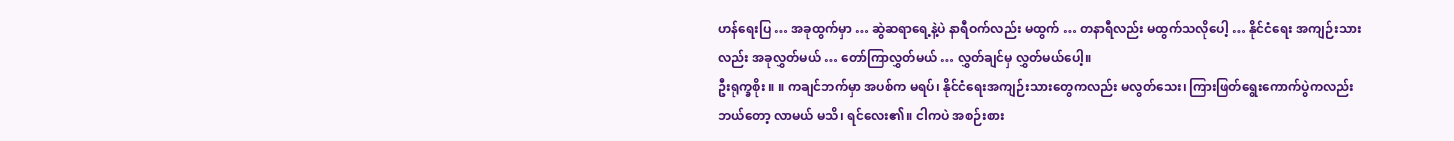ဟန်ရေးပြ … အခုထွက်မှာ … ဆွဲဆရာရေ့နဲ့ပဲ နာရီဝက်လည်း မထွက် … တနာရီလည်း မထွက်သလိုပေါ့ … နိုင်ငံရေး အကျဉ်းသားလည်း အခုလွှတ်မယ် … တော်ကြာလွှတ်မယ် … လွှတ်ချင်မှ လွှတ်မယ်ပေါ့။
ဦးရုက္ခစိုး ။ ။ ကချင်ဘက်မှာ အပစ်က မရပ်၊ နိုင်ငံရေးအကျဉ်းသားတွေကလည်း မလွတ်သေး၊ ကြားဖြတ်ရွေးကောက်ပွဲကလည်း ဘယ်တော့ လာမယ် မသိ၊ ရင်လေး၏။ ငါကပဲ အစဉ်းစား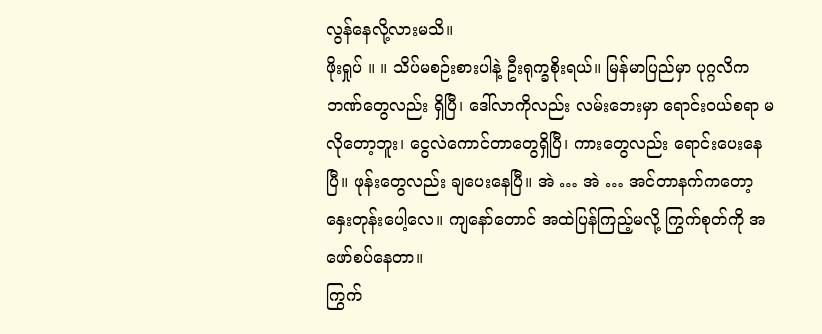လွန်နေလို့လားမသိ။
ဖိုးရှုပ် ။ ။ သိပ်မစဉ်းစားပါနဲ့ ဦးရုက္ခစိုးရယ်။ မြန်မာပြည်မှာ ပုဂ္ဂလိကဘဏ်တွေလည်း ရှိပြီ၊ ဒေါ်လာကိုလည်း လမ်းဘေးမှာ ရောင်းဝယ်စရာ မလိုတော့ဘူး၊ ငွေလဲကောင်တာတွေရှိပြီ၊ ကားတွေလည်း ရောင်းပေးနေပြီ။ ဖုန်းတွေလည်း ချပေးနေပြီ။ အဲ … အဲ … အင်တာနက်ကတော့ နှေးတုန်းပေါ့လေ။ ကျနော်တောင် အထဲပြန်ကြည့်မလို့ ကြွက်စုတ်ကို အဖော်စပ်နေတာ။
ကြွက်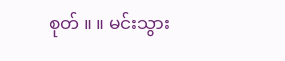စုတ် ။ ။ မင်းသွား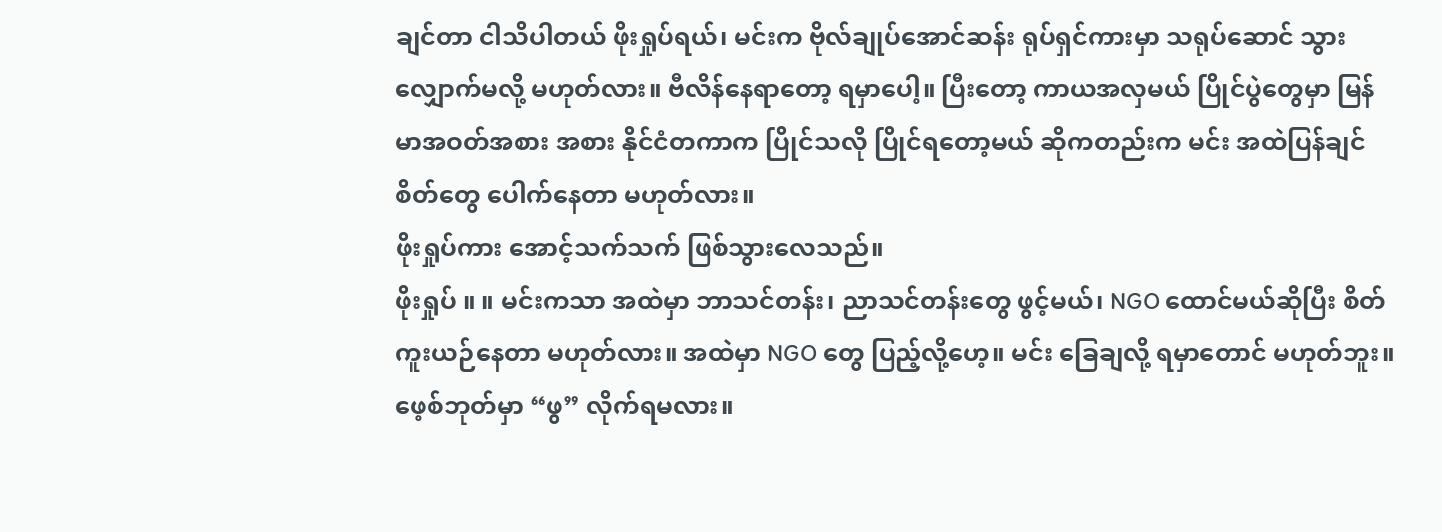ချင်တာ ငါသိပါတယ် ဖိုးရှုပ်ရယ်၊ မင်းက ဗိုလ်ချုပ်အောင်ဆန်း ရုပ်ရှင်ကားမှာ သရုပ်ဆောင် သွားလျှောက်မလို့ မဟုတ်လား။ ဗီလိန်နေရာတော့ ရမှာပေါ့။ ပြီးတော့ ကာယအလှမယ် ပြိုင်ပွဲတွေမှာ မြန်မာအဝတ်အစား အစား နိုင်ငံတကာက ပြိုင်သလို ပြိုင်ရတော့မယ် ဆိုကတည်းက မင်း အထဲပြန်ချင်စိတ်တွေ ပေါက်နေတာ မဟုတ်လား။
ဖိုးရှုပ်ကား အောင့်သက်သက် ဖြစ်သွားလေသည်။
ဖိုးရှုပ် ။ ။ မင်းကသာ အထဲမှာ ဘာသင်တန်း၊ ညာသင်တန်းတွေ ဖွင့်မယ်၊ NGO ထောင်မယ်ဆိုပြီး စိတ်ကူးယဉ်နေတာ မဟုတ်လား။ အထဲမှာ NGO တွေ ပြည့်လို့ဟေ့။ မင်း ခြေချလို့ ရမှာတောင် မဟုတ်ဘူး။ ဖေ့စ်ဘုတ်မှာ “ဖွ” လိုက်ရမလား။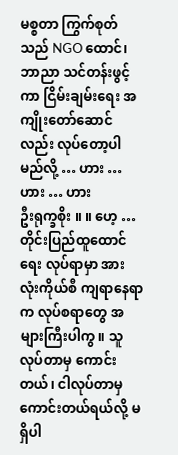မစ္စတာ ကြွက်စုတ်သည် NGO ထောင်၊ ဘာညာ သင်တန်းဖွင့်ကာ ငြိမ်းချမ်းရေး အကျိုးတော်ဆောင်လည်း လုပ်တော့ပါမည်လို့ … ဟား … ဟား … ဟား
ဦးရုက္ခစိုး ။ ။ ဟေ့ … တိုင်းပြည်ထူထောင်ရေး လုပ်ရာမှာ အားလုံးကိုယ်စီ ကျရာနေရာက လုပ်စရာတွေ အများကြီးပါကွ။ သူလုပ်တာမှ ကောင်းတယ်၊ ငါလုပ်တာမှ ကောင်းတယ်ရယ်လို့ မရှိပါ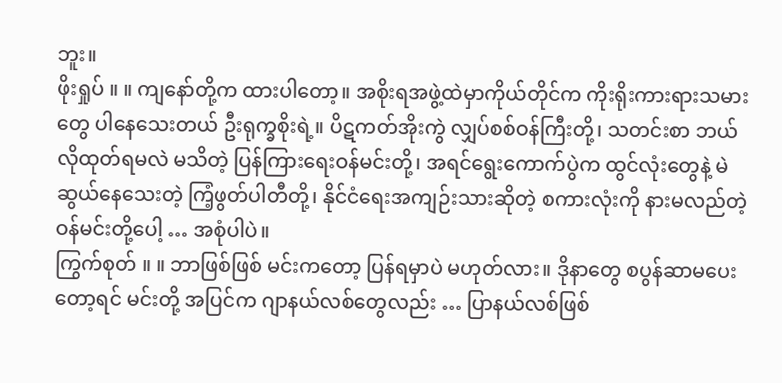ဘူး။
ဖိုးရှုပ် ။ ။ ကျနော်တို့က ထားပါတော့။ အစိုးရအဖွဲ့ထဲမှာကိုယ်တိုင်က ကိုးရိုးကားရားသမားတွေ ပါနေသေးတယ် ဦးရုက္ခစိုးရဲ့။ ပိဋကတ်အိုးကွဲ လျှပ်စစ်ဝန်ကြီးတို့၊ သတင်းစာ ဘယ်လိုထုတ်ရမလဲ မသိတဲ့ ပြန်ကြားရေးဝန်မင်းတို့၊ အရင်ရွေးကောက်ပွဲက ထွင်လုံးတွေနဲ့ မဲဆွယ်နေသေးတဲ့ ကြံ့ဖွတ်ပါတီတို့၊ နိုင်ငံရေးအကျဉ်းသားဆိုတဲ့ စကားလုံးကို နားမလည်တဲ့ ဝန်မင်းတို့ပေါ့ … အစုံပါပဲ။
ကြွက်စုတ် ။ ။ ဘာဖြစ်ဖြစ် မင်းကတော့ ပြန်ရမှာပဲ မဟုတ်လား။ ဒိုနာတွေ စပွန်ဆာမပေးတော့ရင် မင်းတို့ အပြင်က ဂျာနယ်လစ်တွေလည်း … ပြာနယ်လစ်ဖြစ်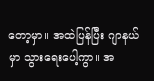တော့မှာ။ အထဲပြန်ပြီး ဂျာနယ်မှာ သွားရေးပေါ့ကွာ။ အ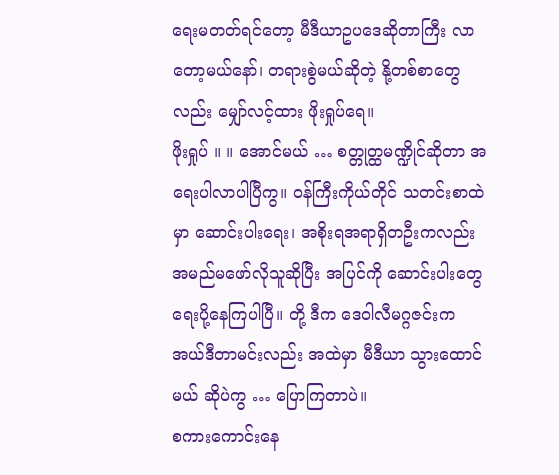ရေးမတတ်ရင်တော့ မီဒီယာဥပဒေဆိုတာကြီး လာတော့မယ်နော်၊ တရားစွဲမယ်ဆိုတဲ့ နို့တစ်စာတွေလည်း မျှော်လင့်ထား ဖိုးရှုပ်ရေ။
ဖိုးရှုပ် ။ ။ အောင်မယ် … စတ္တုတ္ထမဏ္ဍိုင်ဆိုတာ အရေးပါလာပါပြီကွ။ ဝန်ကြီးကိုယ်တိုင် သတင်းစာထဲမှာ ဆောင်းပါးရေး၊ အစိုးရအရာရှိတဦးကလည်း အမည်မဖော်လိုသူဆိုပြီး အပြင်ကို ဆောင်းပါးတွေ ရေးပို့နေကြပါပြီ။ တို့ ဒီက ဒေဝါလီမဂ္ဂဇင်းက အယ်ဒီတာမင်းလည်း အထဲမှာ မီဒီယာ သွားထောင်မယ် ဆိုပဲကွ … ပြောကြတာပဲ။
စကားကောင်းနေ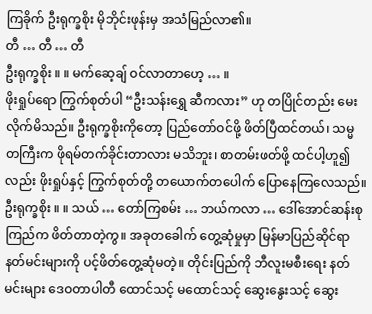ကြခိုက် ဦးရုက္ခစိုး မိုဘိုင်းဖုန်းမှ အသံမြည်လာ၏။
တီ … တီ … တီ
ဦးရုက္ခစိုး ။ ။ မက်ဆေ့ချ် ဝင်လာတာဟေ့ … ။
ဖိုးရှုပ်ရော ကြွက်စုတ်ပါ “ဦးသန်းရွှေ ဆီကလား” ဟု တပြိုင်တည်း မေးလိုက်မိသည်။ ဦးရုက္ခစိုးကိုတော့ ပြည်တော်ဝင်ဖို့ ဖိတ်ပြီထင်တယ်၊ သမ္မတကြီးက ဖိုရမ်တက်ခိုင်းတာလား မသိဘူး၊ စာတမ်းဖတ်ဖို့ ထင်ပါ့ဟူ၍လည်း ဖိုးရှုပ်နှင့် ကြွက်စုတ်တို့ တယောက်တပေါက် ပြောနေကြလေသည်။
ဦးရုက္ခစိုး ။ ။ သယ် … တော်ကြစမ်း … ဘယ်ကလာ … ဒေါ်အောင်ဆန်းစုကြည်က ဖိတ်တာတဲ့ကွ။ အခုတခေါက် တွေ့ဆုံမှုမှာ မြန်မာပြည်ဆိုင်ရာ နတ်မင်းများကို ပင့်ဖိတ်တွေ့ဆုံမတဲ့။ တိုင်းပြည်ကို ဘီလူးမစီးရေး နတ်မင်းများ ဒေဝတာပါတီ ထောင်သင့် မထောင်သင့် ဆွေးနွေးသင့် ဆွေး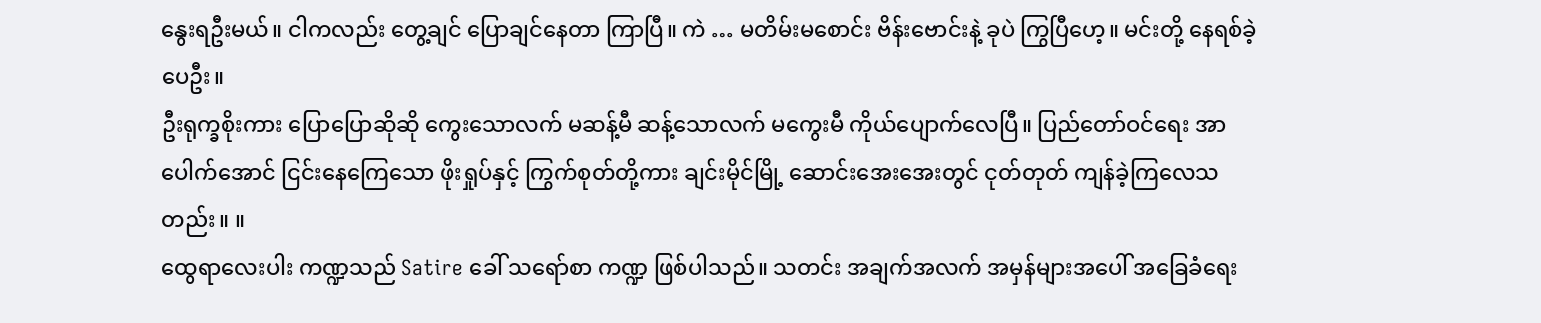နွေးရဦးမယ်။ ငါကလည်း တွေ့ချင် ပြောချင်နေတာ ကြာပြီ။ ကဲ … မတိမ်းမစောင်း ဗိန်းဗောင်းနဲ့ ခုပဲ ကြွပြီဟေ့။ မင်းတို့ နေရစ်ခဲ့ပေဦး။
ဦးရုက္ခစိုးကား ပြောပြောဆိုဆို ကွေးသောလက် မဆန့်မီ ဆန့်သောလက် မကွေးမီ ကိုယ်ပျောက်လေပြီ။ ပြည်တော်ဝင်ရေး အာပေါက်အောင် ငြင်းနေကြေသော ဖိုးရှုပ်နှင့် ကြွက်စုတ်တို့ကား ချင်းမိုင်မြို့ ဆောင်းအေးအေးတွင် ငုတ်တုတ် ကျန်ခဲ့ကြလေသတည်း။ ။
ထွေရာလေးပါး ကဏ္ဍသည် Satire ခေါ် သရော်စာ ကဏ္ဍ ဖြစ်ပါသည်။ သတင်း အချက်အလက် အမှန်များအပေါ် အခြေခံရေး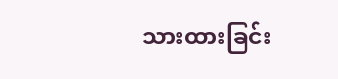သားထားခြင်း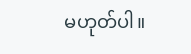မဟုတ်ပါ။